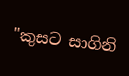"කුසට සාගිනි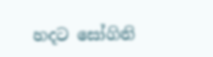හදට සෝගිනි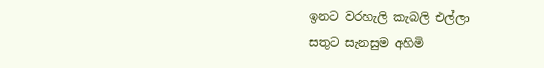ඉනට වරහැලි කැබලි එල්ලා
සතුට සැනසුම අහිමි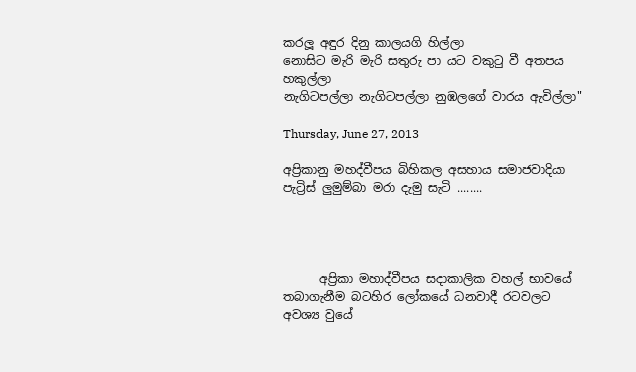කරලූ අඳුර දිනු කාලයගි හිල්ලා
නොසිට මැරි මැරි සතුරු පා යට වකුටු වී අතපය හකුල්ලා
නැගිටපල්ලා නැගිටපල්ලා නුඹලගේ වාරය ඇවිල්ලා"

Thursday, June 27, 2013

අප්‍රිකානු මහද්වීපය බිහිකල අසහාය සමාජවාදියා පැට්‍රිස් ලුමුම්බා මරා දැමු සැටි ........




      අප්‍රිකා මහාද්වීපය සදාකාලික වහල් භාවයේ තබාගැනීම බටහිර ලෝකයේ ධනවාදී රටවලට අවශ්‍ය වුයේ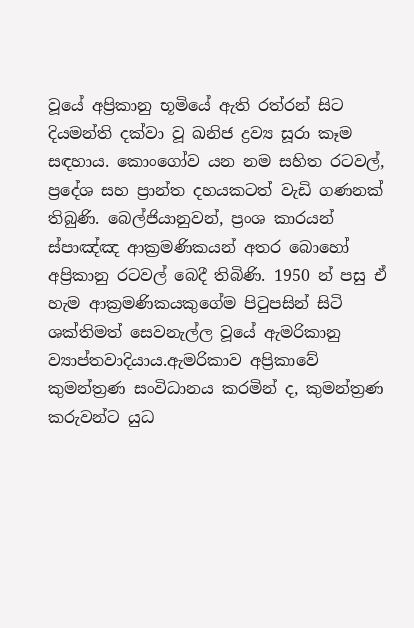වූයේ අප්‍රිකානු භූමියේ ඇති රත්රන් සිට දියමන්ති දක්‌වා වූ ඛනිජ ද්‍රව්‍ය සූරා කෑම සඳහාය. කොංගෝව යන නම සහිත රටවල්, ප්‍රදේශ සහ ප්‍රාන්ත දහයකටත් වැඩි ගණනක්‌ තිබුණි. බෙල්ජියානුවන්, ප්‍රංශ කාරයන් ස්‌පාඤ්ඤ ආක්‍රමණිකයන් අතර බොහෝ අප්‍රිකානු රටවල් බෙදී තිබිණි. 1950 න් පසු ඒ හැම ආක්‍රමණිකයකුගේම පිටුපසින් සිටි ශක්‌තිමත් සෙවනැල්ල වූයේ ඇමරිකානු ව්‍යාප්තවාදියාය.ඇමරිකාව අප්‍රිකාවේ කුමන්ත්‍රණ සංවිධානය කරමින් ද, කුමන්ත්‍රණ කරුවන්ට යුධ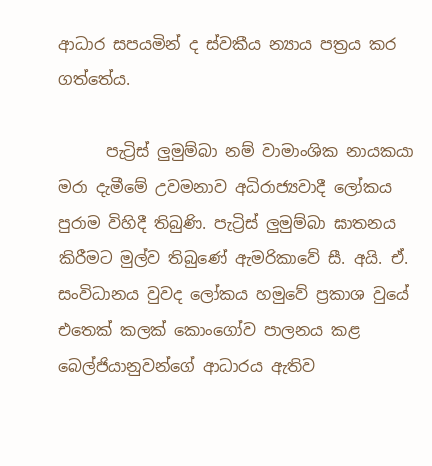ආධාර සපයමින් ද ස්‌වකීය න්‍යාය පත්‍රය කර ගත්තේය.

      පැට්‍රිස් ලුමුම්බා නම් වාමාංශික නායකයා මරා දැමීමේ උවමනාව අධිරාජ්‍යවාදී ලෝකය පුරාම විහිදී තිබුණි. පැට්‍රිස් ලුමුම්බා ඝාතනය කිරීමට මුල්ව තිබුණේ ඇමරිකාවේ සී. අයි. ඒ. සංවිධානය වුවද ලෝකය හමුවේ ප්‍රකාශ වුයේ එතෙක්‌ කලක්‌ කොංගෝව පාලනය කළ බෙල්ජියානුවන්ගේ ආධාරය ඇතිව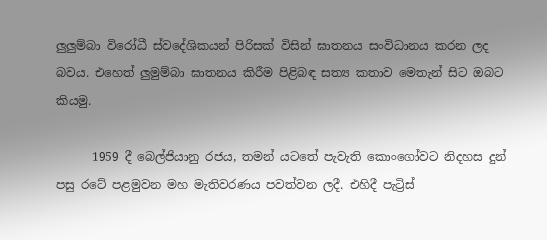ලුලුම්බා විරෝධී ස්‌වදේශිකයන් පිරිසක්‌ විසින් ඝාතනය සංවිධානය කරන ලද බවය. එහෙත් ලුමුම්බා ඝාතනය කිරීම පිළිබඳ සත්‍ය කතාව මෙතැන් සිට ඔබට කියමු.

      1959 දී බෙල්ජියානු රජය, තමන් යටතේ පැවැති කොංගෝවට නිදහස දුන් පසු රටේ පළමුවන මහ මැතිවරණය පවත්වන ලදී. එහිදී පැට්‍රිස්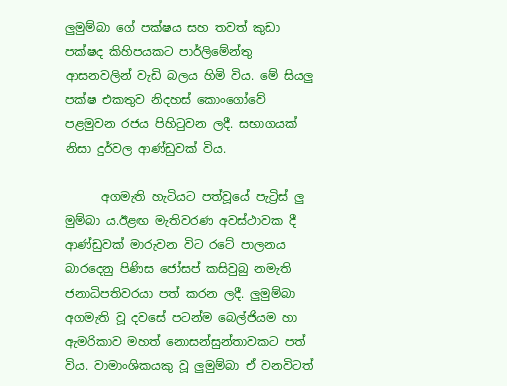ලුමුම්බා ගේ පක්ෂය සහ තවත් කුඩා පක්ෂද කිහිපයකට පාර්ලිමේන්තු ආසනවලින් වැඩි බලය හිමි විය. මේ සියලු පක්ෂ එකතුව නිදහස්‌ කොංගෝවේ පළමුවන රජය පිහිටුවන ලදී. සභාගයක් නිසා දුර්වල ආණ්‌ඩුවක්‌ විය.

      අගමැති හැටියට පත්වූයේ පැට්‍රිස් ලු
මුම්බා ය.ඊළඟ මැතිවරණ අවස්‌ථාවක දී ආණ්‌ඩුවක්‌ මාරුවන විට රටේ පාලනය බාරදෙනු පිණිස ජෝසප් කසිවුබු නමැති ජනාධිපතිවරයා පත් කරන ලදී. ලුමුම්බා අගමැති වූ දවසේ පටන්ම බෙල්ජියම හා ඇමරිකාව මහත් නොසන්සුන්තාවකට පත් විය. වාමාංශිකයකු වූ ලුමුම්බා ඒ වනවිටත්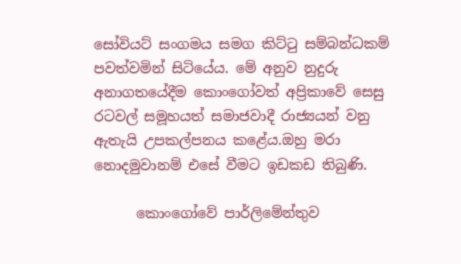සෝවියට්‌ සංගමය සමග කිට්‌ටු සම්බන්ධකම් පවත්වමින් සිටියේය. මේ අනුව නුදුරු අනාගතයේදීම කොංගෝවත් අප්‍රිකාවේ සෙසු රටවල් සමූහයත් සමාජවාදී රාජ්‍යයන් වනු ඇතැයි උපකල්පනය කළේය.ඔහු මරා නොදමුවානම් එසේ වීමට ඉඩකඩ තිබුණි.

      කොංගෝවේ පාර්ලිමේන්තුව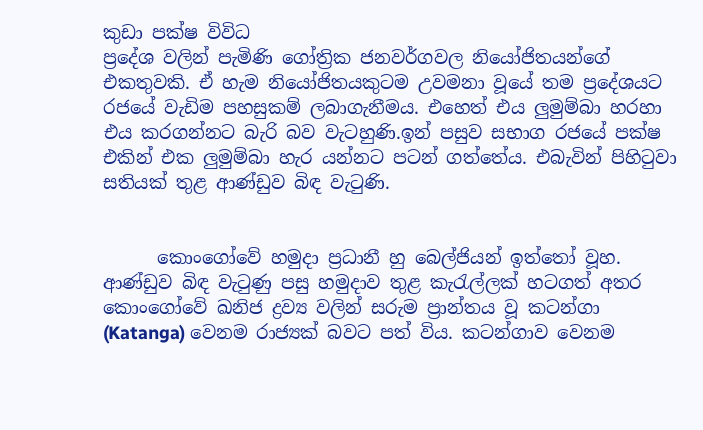කුඩා පක්ෂ විවිධ
ප්‍රදේශ වලින් පැමිණි ගෝත්‍රික ජනවර්ගවල නියෝජිතයන්ගේ එකතුවකි. ඒ හැම නියෝජිතයකුටම උවමනා වූයේ තම ප්‍රදේශයට රජයේ වැඩිම පහසුකම් ලබාගැනීමය. එහෙත් එය ලුමුම්බා හරහා එය කරගන්නට බැරි බව වැටහුණි.ඉන් පසුව සභාග රජයේ පක්ෂ එකින් එක ලුමුම්බා හැර යන්නට පටන් ගත්තේය. එබැවින් පිහිටුවා සතියක්‌ තුළ ආණ්‌ඩුව බිඳ වැටුණි.


      කොංගෝවේ හමුදා ප්‍රධානී හු බෙල්ජියන් ඉත්තෝ වූහ. ආණ්‌ඩුව බිඳ වැටුණු පසු හමුදාව තුළ කැරැල්ලක්‌ හටගත් අතර කොංගෝවේ ඛනිජ ද්‍රව්‍ය වලින් සරුම ප්‍රාන්තය වූ කටන්ගා (Katanga) වෙනම රාජ්‍යක්‌ බවට පත් විය. කටන්ගාව වෙනම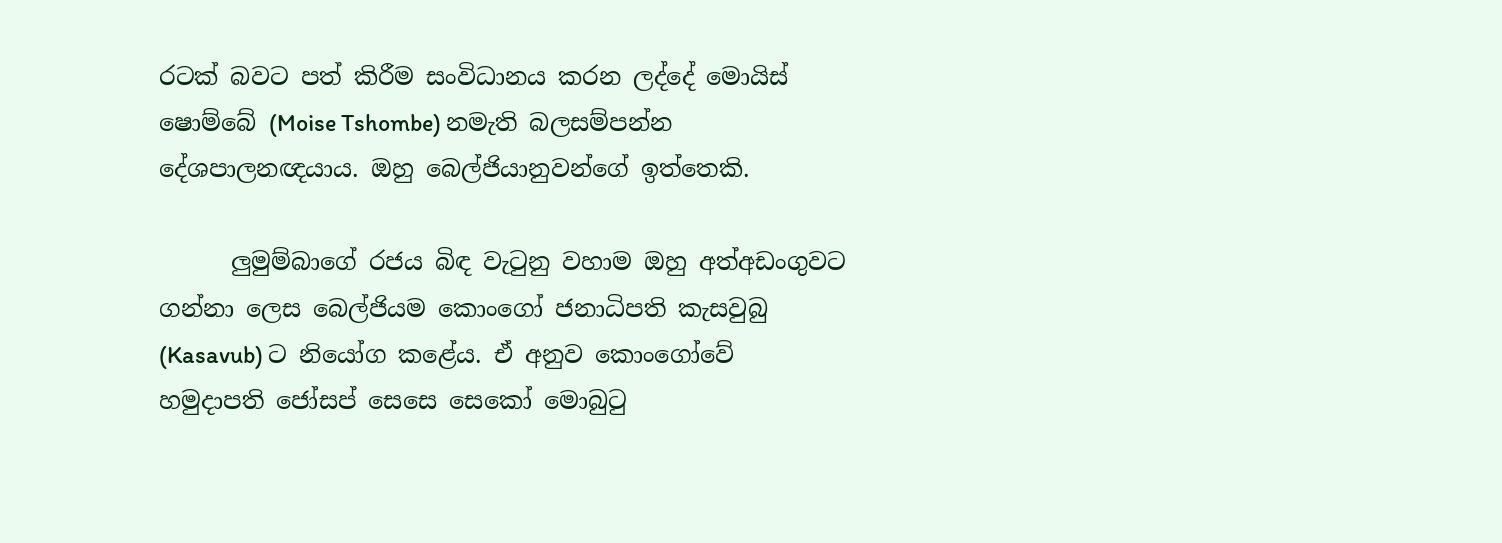රටක්‌ බවට පත් කිරීම සංවිධානය කරන ලද්දේ මොයිස්‌ ෂොම්බේ (Moise Tshombe) නමැති බලසම්පන්න දේශපාලනඥයාය. ඔහු බෙල්ජියානුවන්ගේ ඉත්තෙකි.

      ලුමුම්බාගේ රජය බිඳ වැටුනු වහාම ඔහු අත්අඩංගුවට ගන්නා ලෙස බෙල්ජියම කොංගෝ ජනාධිපති කැසවුබු (Kasavub) ට නියෝග කළේය. ඒ අනුව කොංගෝවේ හමුදාපති ජෝසප් සෙසෙ සෙකෝ මොබුටු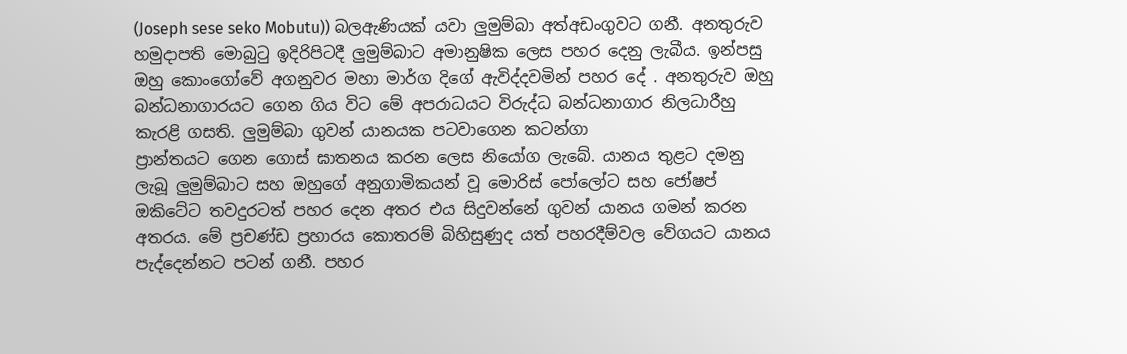(Joseph sese seko Mobutu)) බලඇණියක්‌ යවා ලුමුම්බා අත්අඩංගුවට ගනී. අනතුරුව හමුදාපති මොබුටු ඉදිරිපිටදී ලුමුම්බාට අමානුෂික ලෙස පහර දෙනු ලැබීය. ඉන්පසු ඔහු කොංගෝවේ අගනුවර මහා මාර්ග දිගේ ඇවිද්දවමින් පහර දේ . අනතුරුව ඔහු බන්ධනාගාරයට ගෙන ගිය විට මේ අපරාධයට විරුද්ධ බන්ධනාගාර නිලධාරීහු කැරළි ගසති. ලුමුම්බා ගුවන් යානයක පටවාගෙන කටන්ගා
ප්‍රාන්තයට ගෙන ගොස්‌ ඝාතනය කරන ලෙස නියෝග ලැබේ. යානය තුළට දමනු ලැබූ ලුමුම්බාට සහ ඔහුගේ අනුගාමිකයන් වූ මොරිස්‌ පෝලෝට සහ ජෝෂප් ඔකිටේට තවදුරටත් පහර දෙන අතර එය සිදුවන්නේ ගුවන් යානය ගමන් කරන අතරය. මේ ප්‍රචණ්‌ඩ ප්‍රහාරය කොතරම් බිහිසුණුද යත් පහරදීම්වල වේගයට යානය පැද්දෙන්නට පටන් ගනී. පහර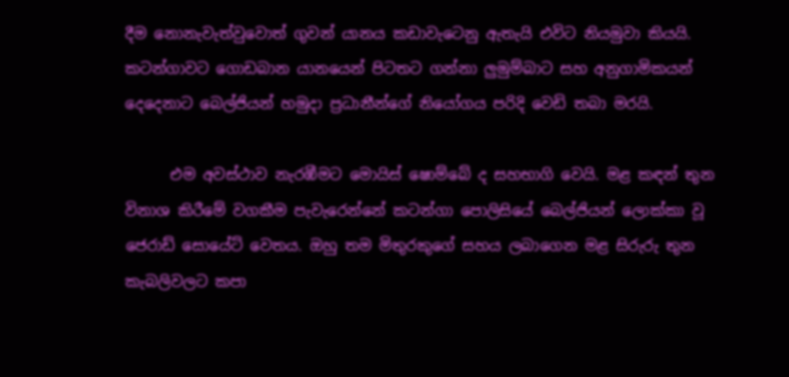දීම නොනැවැත්වුවොත් ගුවන් යානය කඩාවැටෙනු ඇතැයි එවිට නියමුවා කියයි. කටන්ගාවට ගොඩබාන යානයෙන් පිටතට ගන්නා ලුමුම්බාට සහ අනුගාමිකයන් දෙදෙනාට බෙල්ජියන් හමුදා ප්‍රධානීන්ගේ නියෝගය පරිදි වෙඩි තබා මරයි.

      එම අවස්‌ථාව නැරඹීමට මොයිස්‌ ෂොම්බේ ද සහභාගි වෙයි. මළ කඳන් තුන විනාශ කිරීමේ වගකීම පැවැරෙන්නේ කටන්ගා පොලිසියේ බෙල්ජියන් ලොක්‌කා වූ ජෙරාඩ් සොයේට්‌ වෙතය. ඔහු තම මිතුරකුගේ සහය ලබාගෙන මළ සිරුරු තුන කැබලිවලට කපා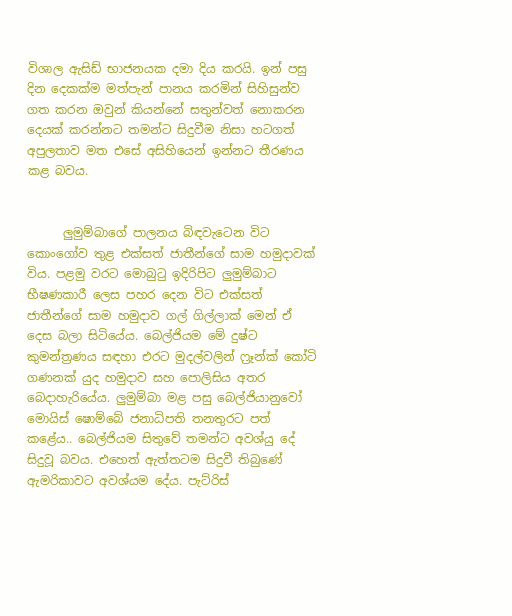විශාල ඇසිඩ් භාජනයක දමා දිය කරයි. ඉන් පසු දින දෙකක්‌ම මත්පැන් පානය කරමින් සිහිසුන්ව ගත කරන ඔවුන් කියන්නේ සතුන්වත් නොකරන දෙයක්‌ කරන්නට තමන්ට සිදුවීම නිසා හටගත් අපුලතාව මත එසේ අසිහියෙන් ඉන්නට තීරණය කළ බවය.


      ලුමුම්බාගේ පාලනය බිඳවැටෙන විට කොංගෝව තුළ එක්‌සත් ජාතීන්ගේ සාම හමුදාවක්‌ විය. පළමු වරට මොබුටු ඉදිරිපිට ලුමුම්බාට භීෂණකාරී ලෙස පහර දෙන විට එක්‌සත් ජාතීන්ගේ සාම හමුදාව ගල් ගිල්ලාක්‌ මෙන් ඒ දෙස බලා සිටියේය. බෙල්ජියම මේ දුෂ්ට කුමන්ත්‍රණය සඳහා එරට මුදල්වලින් ෆ්‍රෑන්ක් කෝටි ගණනක්‌ යුද හමුදාව සහ පොලිසිය අතර බෙදාහැරියේය. ලුමුම්බා මළ පසු බෙල්ජියානුවෝ මොයිස්‌ ෂොම්බේ ජනාධිපති තනතුරට පත් කළේය.. බෙල්ජියම සිතුවේ තමන්ට අවශ්යු දේ සිදුවූ බවය. එහෙත් ඇත්තටම සිදුවී තිබුණේ ඇමරිකාවට අවශ්යම දේය. පැට්රිස්‌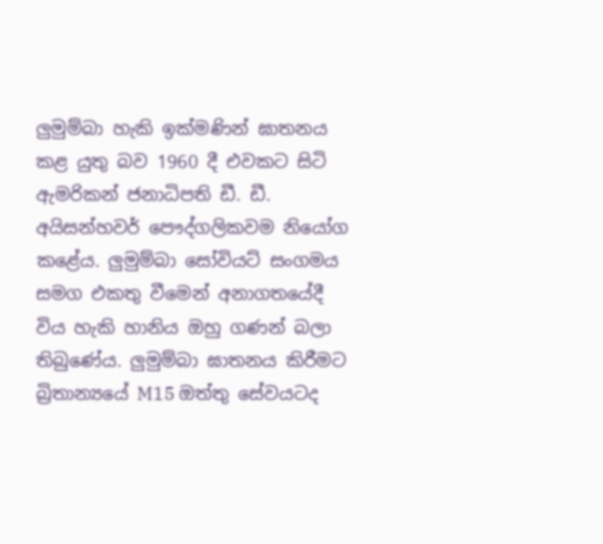ලුමුම්බා හැකි ඉක්‌මණින් ඝාතනය කළ යුතු බව 1960 දී එවකට සිටි ඇමරිකන් ජනාධිපති ඩී. ඩී. අයිසන්හවර් පෞද්ගලිකවම නියෝග කළේය. ලුමුම්බා සෝවියට්‌ සංගමය සමග එකතු වීමෙන් අනාගතයේදී විය හැකි හානිය ඔහු ගණන් බලා තිබුණේය. ලුමුම්බා ඝාතනය කිරීමට බ්‍රිතාන්‍යයේ M15 ඔත්තු සේවයටද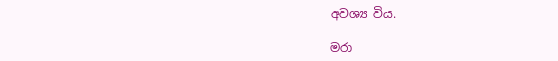අවශ්‍ය විය.

මරා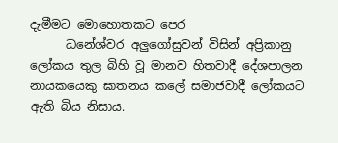දැමීමට මොහොතකට පෙර
      ධනේශ්වර අලුගෝසුවන් විසින් අප්‍රිකානු ලෝකය තුල බිහි වූ මානව හිතවාදී දේශපාලන නායකයෙකු ඝාතනය කලේ සමාජවාදී ලෝකයට ඇති බිය නිසාය.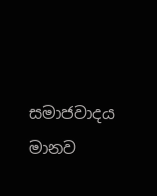සමාජවාදය මානව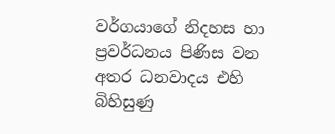වර්ගයාගේ නිදහස හා ප්‍රවර්ධනය පිණිස වන අතර ධනවාදය එහි බිහිසුණු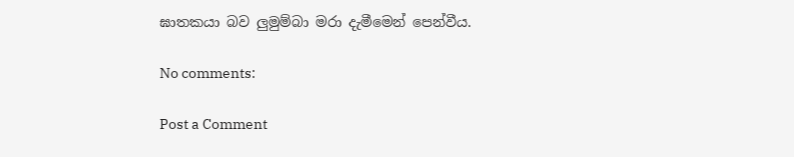ඝාතකයා බව ලුමුම්බා මරා දැමීමෙන් පෙන්වීය.

No comments:

Post a Comment